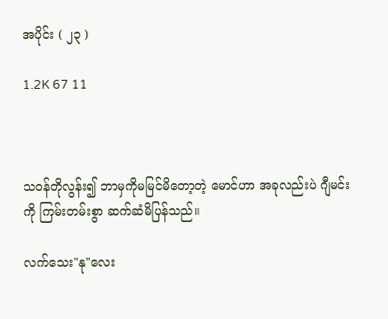အပိုင်း ( ၂၃ )

1.2K 67 11



သဝန်တိုလွန်း၍ ဘာမှကိုမမြင်မိတော့တဲ့ မောင်ဟာ အခုလည်းပဲ ဂျီမင်းကို ကြမ်းတမ်းစွာ ဆက်ဆံမိပြန်သည်။

လက်သေး"နု"လေး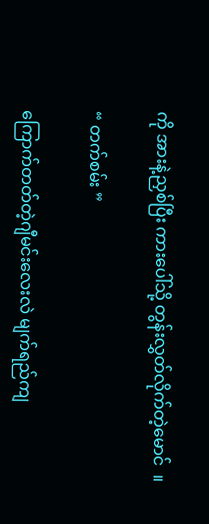ကို အားနဲ့ညှစ်ပြီး ကားပေါ်သို့ တွန်းလွှတ်လိုက်တဲ့မောင်  ။

“ တက်စမ်း ”

ကြောက်တတ်တဲ့ဂျီမင်းလေးလဲ မျက်ရည်ကျ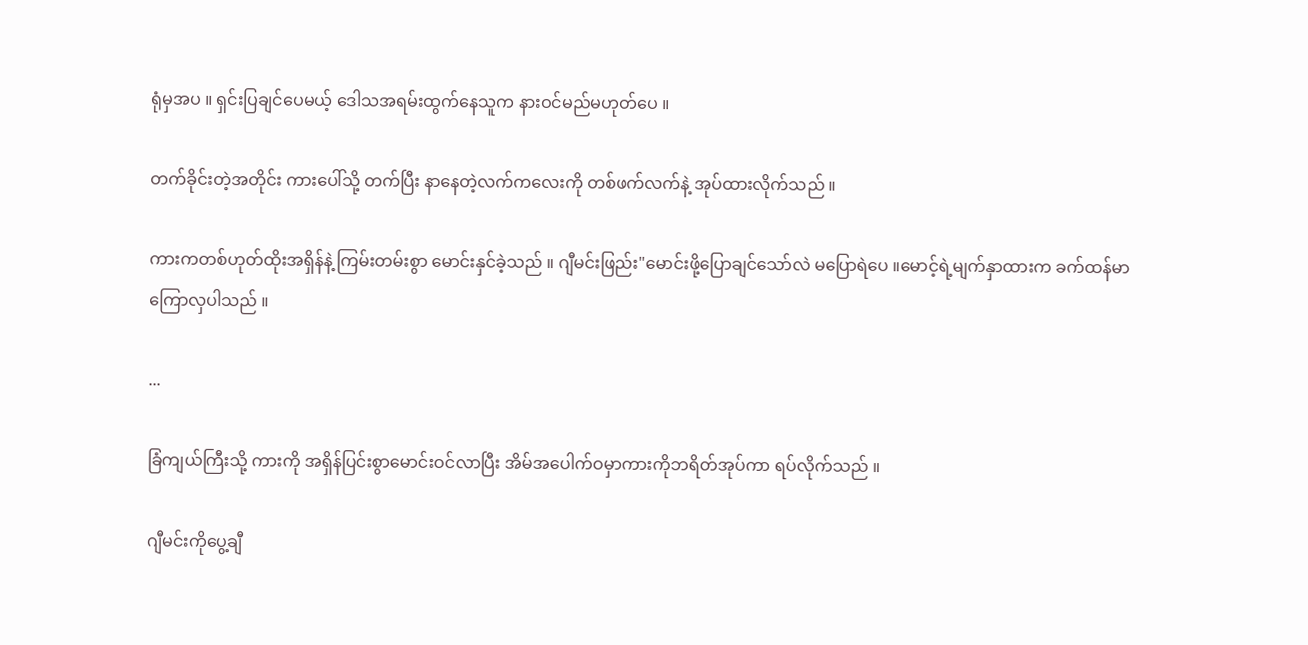ရုံမှအပ ။ ရှင်းပြချင်ပေမယ့် ဒေါသအရမ်းထွက်နေသူက နားဝင်မည်မဟုတ်ပေ ။

တက်ခိုင်းတဲ့အတိုင်း ကားပေါ်သို့ တက်ပြီး နာနေတဲ့လက်ကလေးကို တစ်ဖက်လက်နဲ့ အုပ်ထားလိုက်သည် ။

ကားကတစ်ဟုတ်ထိုးအရှိန်နဲ့ ကြမ်းတမ်းစွာ မောင်းနှင်ခဲ့သည် ။ ဂျီမင်းဖြည်း"မောင်းဖို့ပြောချင်သော်လဲ မပြောရဲပေ ။မောင့်ရဲ့မျက်နှာထားက ခက်ထန်မာကြောလှပါသည် ။

...

ခြံကျယ်ကြီးသို့ ကားကို အရှိန်ပြင်းစွာမောင်းဝင်လာပြီး အိမ်အပေါက်ဝမှာကားကိုဘရိတ်အုပ်ကာ ရပ်လိုက်သည် ။

ဂျီမင်းကိုပွေ့ချီ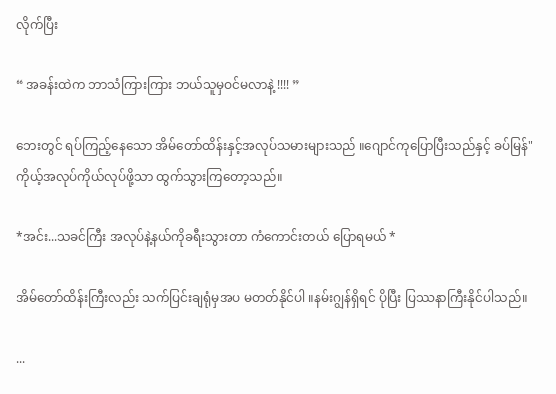လိုက်ပြီး

“ အခန်းထဲက ဘာသံကြားကြား ဘယ်သူမှဝင်မလာနဲ့ !!!! ”

ဘေးတွင် ရပ်ကြည့်နေသော အိမ်တော်ထိန်းနှင့်အလုပ်သမားများသည် ။ဂျောင်ကုပြောပြီးသည်နှင့် ခပ်မြန်" ကိုယ့်အလုပ်ကိုယ်လုပ်ဖို့သာ ထွက်သွားကြတော့သည်။

*အင်း...သခင်ကြီး အလုပ်နဲ့နယ်ကိုခရီးသွားတာ ကံကောင်းတယ် ပြောရမယ် *

အိမ်တော်ထိန်းကြီးလည်း သက်ပြင်းချရုံမှအပ မတတ်နိုင်ပါ ။နမ်းဂျွန်ရှိရင် ပိုပြီး ပြဿနာကြီးနိုင်ပါသည်။

...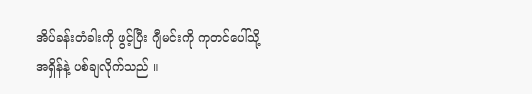အိပ်ခန်းတံခါးကို ဖွင့်ပြီး ဂျီမင်းကို ကုတင်ပေါ်သို့အရှိန်နဲ့ ပစ်ချလိုက်သည် ။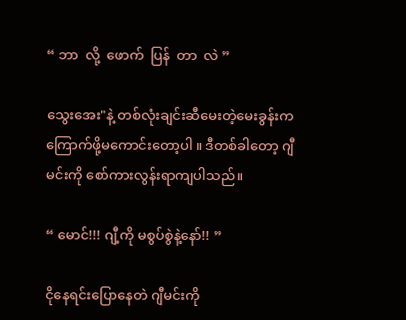“ ဘာ  လို့  ဖောက်  ပြန်  တာ  လဲ ”

သွေးအေး"နဲ့ တစ်လုံးချင်းဆီမေးတဲ့မေးခွန်းက ကြောက်ဖို့မကောင်းတော့ပါ ။ ဒီတစ်ခါတော့ ဂျီမင်းကို စော်ကားလွန်းရာကျပါသည်။

“ မောင်!!! ဂျီ့ကို မစွပ်စွဲနဲ့နော်!! ”

ငိုနေရင်းပြောနေတဲ ဂျီမင်းကို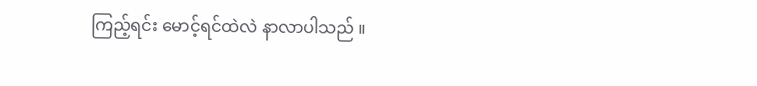ကြည့်ရင်း မောင့်ရင်ထဲလဲ နာလာပါသည် ။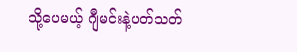သို့ပေမယ့် ဂျီမင်းနဲ့ပတ်သတ်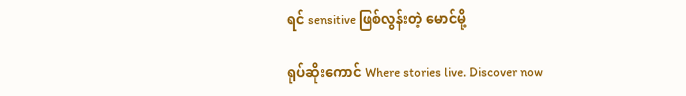ရင် sensitive ဖြစ်လွန်းတဲ့ မောင်မို့

ရုပ်ဆိုးကောင် Where stories live. Discover now